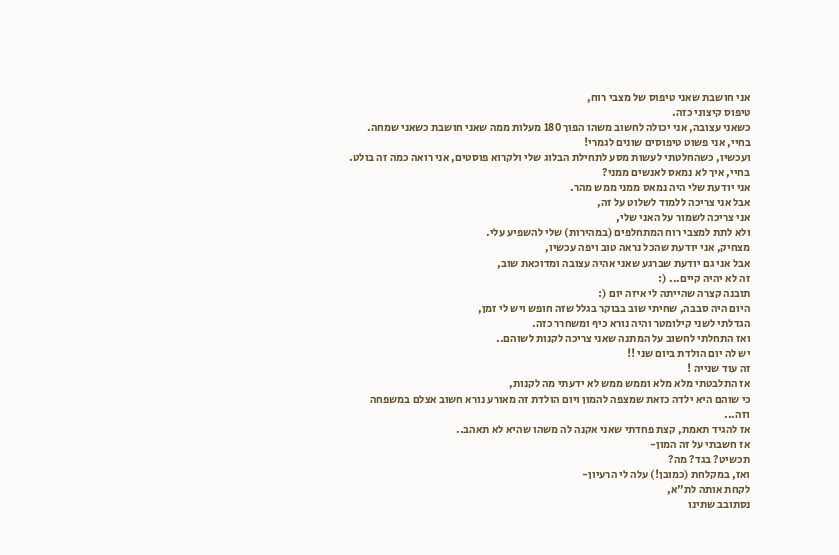אני חושבת שאני טיפוס של מצבי רוח,
טיפוס קיצוני כזה.
כשאני עצובה, אני יכולה לחשוב משהו הפוך 180 מעלות ממה שאני חושבת כשאני שמחה.
בחיי, אני פשוט טיפוסים שונים לגמרי!
ועכשיו, כשהחלטתי לעשות מסע לתחילת הבלוג שלי ולקרוא פוסטים, אני רואה כמה זה בולט.
בחיי, איך לא נמאס לאנשים ממני?
אני יודעת שלי היה נמאס ממני ממש מהר.
אבל אני צריכה ללמוד לשלוט על זה,
אני צריכה לשמור על האני שלי,
ולא לתת למצבי רוח המתחלפים (במהירות) שלי להשפיע עלי.
מצחיק, אני יודעת שהכל נראה טוב ויפה עכשיו,
אבל אני גם יודעת שברגע שאני אהיה עצובה ומדוכאת שוב,
זה לא יהיה קיים... (:
תובנה קצרה שהייתה לי איזה יום (:
היום היה סבבה, שחיתי שוב בבוקר בגלל שזה חופש ויש לי זמן,
הגדלתי לשני קילומטר והיה נורא כיף ומשחרר כזה.
ואז התחלתי לחשוב על המתנה שאני צריכה לקנות לשוהם..
יש לה יום הולדת ביום שני !!
זה עוד שנייה !
אז התלבטתי מלא מלא וממש ממש לא ידעתי מה לקנות,
כי שוהם היא ילדה כזאת שמצפה להמון ויום הולדת זה מאורע נורא חשוב אצלם במשפחה וזה...
אז להגיד תאמת, קצת פחדתי שאני אקנה לה משהו שהיא לא תאהב..
אז חשבתי על זה המון-
תכשיט? בגד? מה?
ואז, במקלחת (כמובן!) עלה לי הרעיון-
לקחת אותה לת"א,
נסתובב שתינו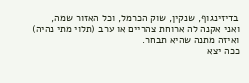בדיזינגוף, שנקין, שוק הכרמל, וכל האזור שמה,
ואני אקנה לה ארוחת צהריים או ערב (תלוי מתי נהיה) ואיזה מתנה שהיא תבחר.
ככה יצא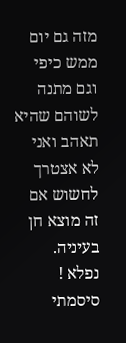מזה גם יום ממש כיפי וגם מתנה לשוהם שהיא תאהב ואני לא אצטרך לחשוש אם זה מוצא חן בעיניה.
נפלא !
סיסמתי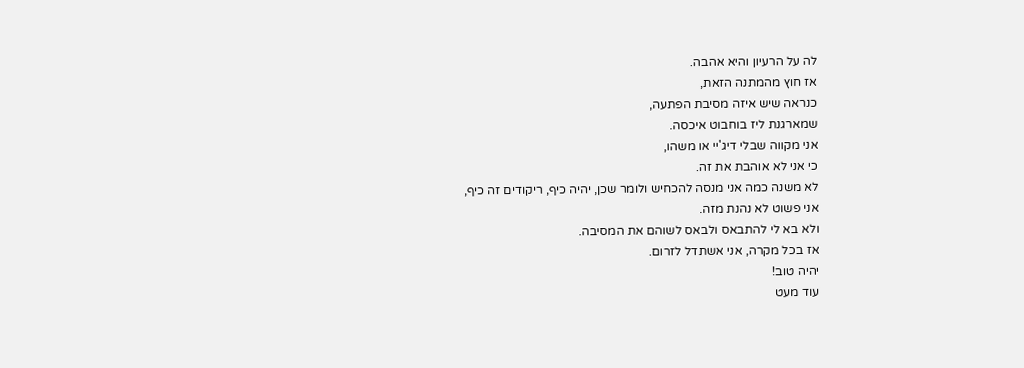לה על הרעיון והיא אהבה.
אז חוץ מהמתנה הזאת,
כנראה שיש איזה מסיבת הפתעה,
שמארגנת ליז בוחבוט איכסה.
אני מקווה שבלי דיג'יי או משהו,
כי אני לא אוהבת את זה.
לא משנה כמה אני מנסה להכחיש ולומר שכן, יהיה כיף, ריקודים זה כיף,
אני פשוט לא נהנת מזה.
ולא בא לי להתבאס ולבאס לשוהם את המסיבה.
אז בכל מקרה, אני אשתדל לזרום.
יהיה טוב!
עוד מעט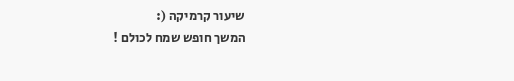שיעור קרמיקה (:
המשך חופש שמח לכולם !